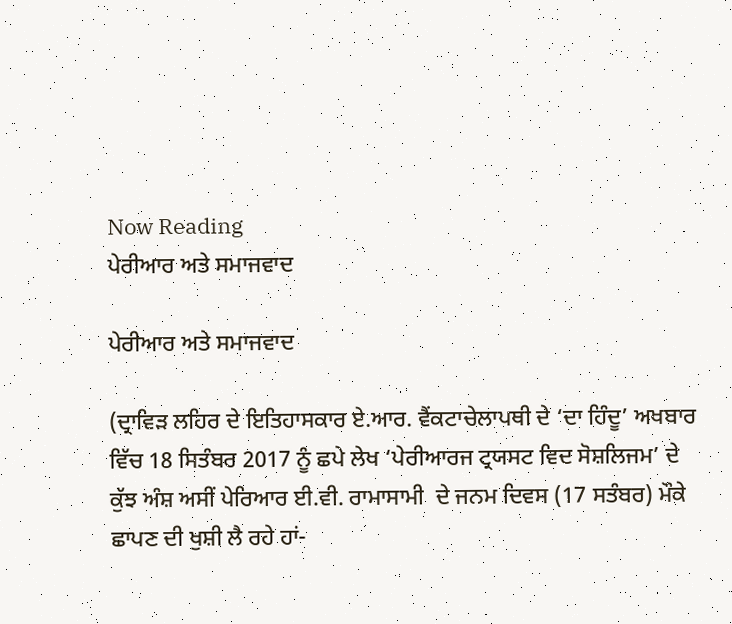Now Reading
ਪੇਰੀਆਰ ਅਤੇ ਸਮਾਜਵਾਦ

ਪੇਰੀਆਰ ਅਤੇ ਸਮਾਜਵਾਦ

(ਦ੍ਰਾਵਿੜ ਲਹਿਰ ਦੇ ਇਤਿਹਾਸਕਾਰ ਏ.ਆਰ. ਵੈਂਕਟਾਚੇਲਾਪਥੀ ਦੇ ‘ਦਾ ਹਿੰਦੂ’ ਅਖਬਾਰ ਵਿੱਚ 18 ਸਿਤੰਬਰ 2017 ਨੂੰ ਛਪੇ ਲੇਖ ‘ਪੇਰੀਆਰਜ ਟ੍ਰਯਸਟ ਵਿਦ ਸੋਸ਼ਲਿਜਮ’ ਦੇ ਕੁੱਝ ਅੰਸ਼ ਅਸੀਂ ਪੇਰਿਆਰ ਈ.ਵੀ. ਰਾਮਾਸਾਮੀ  ਦੇ ਜਨਮ ਦਿਵਸ (17 ਸਤੰਬਰ) ਮੌਕੇ ਛਾਪਣ ਦੀ ਖੁਸ਼ੀ ਲੈ ਰਹੇ ਹਾਂ-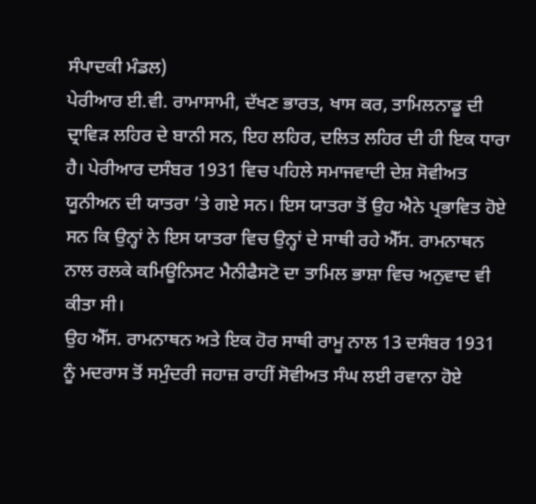ਸੰਪਾਦਕੀ ਮੰਡਲ)
ਪੇਰੀਆਰ ਈ.ਵੀ. ਰਾਮਾਸਾਮੀ, ਦੱਖਣ ਭਾਰਤ, ਖਾਸ ਕਰ, ਤਾਮਿਲਨਾਡੂ ਦੀ ਦ੍ਰਾਵਿੜ ਲਹਿਰ ਦੇ ਬਾਨੀ ਸਨ, ਇਹ ਲਹਿਰ, ਦਲਿਤ ਲਹਿਰ ਦੀ ਹੀ ਇਕ ਧਾਰਾ ਹੈ। ਪੇਰੀਆਰ ਦਸੰਬਰ 1931 ਵਿਚ ਪਹਿਲੇ ਸਮਾਜਵਾਦੀ ਦੇਸ਼ ਸੋਵੀਅਤ ਯੂਨੀਅਨ ਦੀ ਯਾਤਰਾ ’ਤੇ ਗਏ ਸਨ। ਇਸ ਯਾਤਰਾ ਤੋਂ ਉਹ ਐਨੇ ਪ੍ਰਭਾਵਿਤ ਹੋਏ ਸਨ ਕਿ ਉਨ੍ਹਾਂ ਨੇ ਇਸ ਯਾਤਰਾ ਵਿਚ ਉਨ੍ਹਾਂ ਦੇ ਸਾਥੀ ਰਹੇ ਐੱਸ. ਰਾਮਨਾਥਨ ਨਾਲ ਰਲਕੇ ਕਮਿਊਨਿਸਟ ਮੈਨੀਫੈਸਟੋ ਦਾ ਤਾਮਿਲ ਭਾਸ਼ਾ ਵਿਚ ਅਨੁਵਾਦ ਵੀ ਕੀਤਾ ਸੀ।
ਉਹ ਐੱਸ. ਰਾਮਨਾਥਨ ਅਤੇ ਇਕ ਹੋਰ ਸਾਥੀ ਰਾਮੂ ਨਾਲ 13 ਦਸੰਬਰ 1931 ਨੂੰ ਮਦਰਾਸ ਤੋਂ ਸਮੁੰਦਰੀ ਜਹਾਜ਼ ਰਾਹੀਂ ਸੋਵੀਅਤ ਸੰਘ ਲਈ ਰਵਾਨਾ ਹੋਏ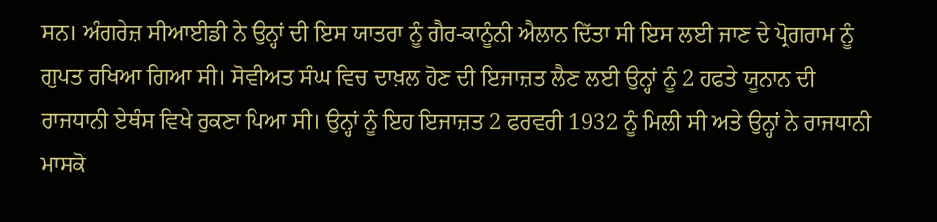ਸਨ। ਅੰਗਰੇਜ਼ ਸੀਆਈਡੀ ਨੇ ਉਨ੍ਹਾਂ ਦੀ ਇਸ ਯਾਤਰਾ ਨੂੰ ਗੈਰ-ਕਾਨੂੰਨੀ ਐਲਾਨ ਦਿੱਤਾ ਸੀ ਇਸ ਲਈ ਜਾਣ ਦੇ ਪ੍ਰੋਗਰਾਮ ਨੂੰ ਗੁਪਤ ਰਖਿਆ ਗਿਆ ਸੀ। ਸੋਵੀਅਤ ਸੰਘ ਵਿਚ ਦਾਖ਼ਲ ਹੋਣ ਦੀ ਇਜਾਜ਼ਤ ਲੈਣ ਲਈ ਉਨ੍ਹਾਂ ਨੂੰ 2 ਹਫਤੇ ਯੂਨਾਨ ਦੀ ਰਾਜਧਾਨੀ ਏਥੰਸ ਵਿਖੇ ਰੁਕਣਾ ਪਿਆ ਸੀ। ਉਨ੍ਹਾਂ ਨੂੰ ਇਹ ਇਜਾਜ਼ਤ 2 ਫਰਵਰੀ 1932 ਨੂੰ ਮਿਲੀ ਸੀ ਅਤੇ ਉਨ੍ਹਾਂ ਨੇ ਰਾਜਧਾਨੀ ਮਾਸਕੋ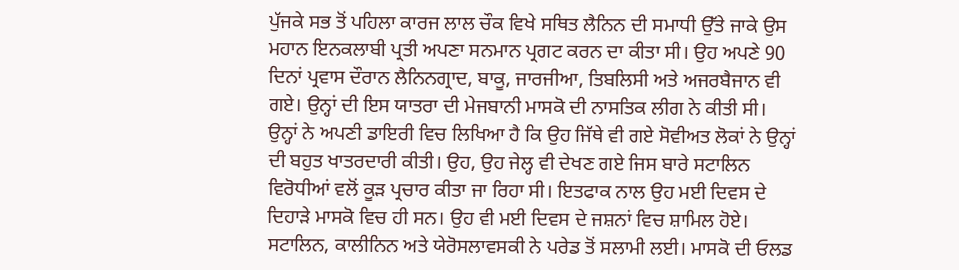ਪੁੱਜਕੇ ਸਭ ਤੋਂ ਪਹਿਲਾ ਕਾਰਜ ਲਾਲ ਚੌਕ ਵਿਖੇ ਸਥਿਤ ਲੈਨਿਨ ਦੀ ਸਮਾਧੀ ਉੱਤੇ ਜਾਕੇ ਉਸ ਮਹਾਨ ਇਨਕਲਾਬੀ ਪ੍ਰਤੀ ਅਪਣਾ ਸਨਮਾਨ ਪ੍ਰਗਟ ਕਰਨ ਦਾ ਕੀਤਾ ਸੀ। ਉਹ ਅਪਣੇ 90 ਦਿਨਾਂ ਪ੍ਰਵਾਸ ਦੌਰਾਨ ਲੈਨਿਨਗ੍ਰਾਦ, ਬਾਕੂ, ਜਾਰਜੀਆ, ਤਿਬਲਿਸੀ ਅਤੇ ਅਜਰਬੈਜਾਨ ਵੀ ਗਏ। ਉਨ੍ਹਾਂ ਦੀ ਇਸ ਯਾਤਰਾ ਦੀ ਮੇਜਬਾਨੀ ਮਾਸਕੋ ਦੀ ਨਾਸਤਿਕ ਲੀਗ ਨੇ ਕੀਤੀ ਸੀ। ਉਨ੍ਹਾਂ ਨੇ ਅਪਣੀ ਡਾਇਰੀ ਵਿਚ ਲਿਖਿਆ ਹੈ ਕਿ ਉਹ ਜਿੱਥੇ ਵੀ ਗਏ ਸੋਵੀਅਤ ਲੋਕਾਂ ਨੇ ਉਨ੍ਹਾਂ ਦੀ ਬਹੁਤ ਖਾਤਰਦਾਰੀ ਕੀਤੀ। ਉਹ, ਉਹ ਜੇਲ੍ਹ ਵੀ ਦੇਖਣ ਗਏ ਜਿਸ ਬਾਰੇ ਸਟਾਲਿਨ ਵਿਰੋਧੀਆਂ ਵਲੋਂ ਕੂੜ ਪ੍ਰਚਾਰ ਕੀਤਾ ਜਾ ਰਿਹਾ ਸੀ। ਇਤਫਾਕ ਨਾਲ ਉਹ ਮਈ ਦਿਵਸ ਦੇ ਦਿਹਾੜੇ ਮਾਸਕੋ ਵਿਚ ਹੀ ਸਨ। ਉਹ ਵੀ ਮਈ ਦਿਵਸ ਦੇ ਜਸ਼ਨਾਂ ਵਿਚ ਸ਼ਾਮਿਲ ਹੋਏ। ਸਟਾਲਿਨ, ਕਾਲੀਨਿਨ ਅਤੇ ਯੇਰੋਸਲਾਵਸਕੀ ਨੇ ਪਰੇਡ ਤੋਂ ਸਲਾਮੀ ਲਈ। ਮਾਸਕੋ ਦੀ ਓਲਡ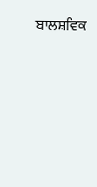ਬਾਲਸ਼ਵਿਕ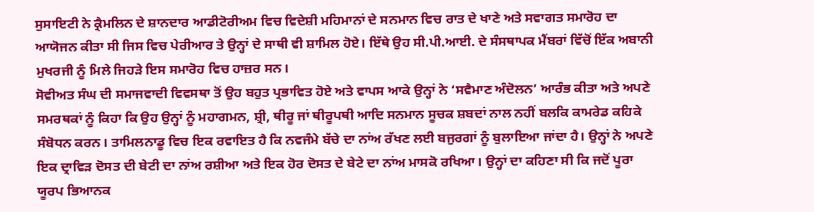ਸੁਸਾਇਟੀ ਨੇ ਕ੍ਰੈਮਲਿਨ ਦੇ ਸ਼ਾਨਦਾਰ ਆਡੀਟੋਰੀਅਮ ਵਿਚ ਵਿਦੇਸ਼ੀ ਮਹਿਮਾਨਾਂ ਦੇ ਸਨਮਾਨ ਵਿਚ ਰਾਤ ਦੇ ਖਾਣੇ ਅਤੇ ਸਵਾਗਤ ਸਮਾਰੋਹ ਦਾ ਆਯੋਜਨ ਕੀਤਾ ਸੀ ਜਿਸ ਵਿਚ ਪੇਰੀਆਰ ਤੇ ਉਨ੍ਹਾਂ ਦੇ ਸਾਥੀ ਵੀ ਸ਼ਾਮਿਲ ਹੋਏ। ਇੱਥੇ ਉਹ ਸੀ.ਪੀ.ਆਈ. ਦੇ ਸੰਸਥਾਪਕ ਮੈਂਬਰਾਂ ਵਿੱਚੋਂ ਇੱਕ ਅਬਾਨੀ ਮੁਖਰਜੀ ਨੂੰ ਮਿਲੇ ਜਿਹੜੇ ਇਸ ਸਮਾਰੋਹ ਵਿਚ ਹਾਜ਼ਰ ਸਨ।
ਸੋਵੀਅਤ ਸੰਘ ਦੀ ਸਮਾਜਵਾਦੀ ਵਿਵਸਥਾ ਤੋਂ ਉਹ ਬਹੁਤ ਪ੍ਰਭਾਵਿਤ ਹੋਏ ਅਤੇ ਵਾਪਸ ਆਕੇ ਉਨ੍ਹਾਂ ਨੇ ‘ਸਵੈਮਾਣ ਅੰਦੋਲਨ’ ਆਰੰਭ ਕੀਤਾ ਅਤੇ ਅਪਣੇ ਸਮਰਥਕਾਂ ਨੂੰ ਕਿਹਾ ਕਿ ਉਹ ਉਨ੍ਹਾਂ ਨੂੰ ਮਹਾਗਮਨ, ਸ਼੍ਰੀ, ਥੀਰੂ ਜਾਂ ਥੀਰੂਪਥੀ ਆਦਿ ਸਨਮਾਨ ਸੂਚਕ ਸ਼ਬਦਾਂ ਨਾਲ ਨਹੀਂ ਬਲਕਿ ਕਾਮਰੇਡ ਕਹਿਕੇ ਸੰਬੋਧਨ ਕਰਨ। ਤਾਮਿਲਨਾਡੂ ਵਿਚ ਇਕ ਰਵਾਇਤ ਹੈ ਕਿ ਨਵਜੰਮੇ ਬੱਚੇ ਦਾ ਨਾਂਅ ਰੱਖਣ ਲਈ ਬਜੁਰਗਾਂ ਨੂੰ ਬੁਲਾਇਆ ਜਾਂਦਾ ਹੈ। ਉਨ੍ਹਾਂ ਨੇ ਅਪਣੇ ਇਕ ਦ੍ਰਾਵਿੜ ਦੋਸਤ ਦੀ ਬੇਟੀ ਦਾ ਨਾਂਅ ਰਸ਼ੀਆ ਅਤੇ ਇਕ ਹੋਰ ਦੋਸਤ ਦੇ ਬੇਟੇ ਦਾ ਨਾਂਅ ਮਾਸਕੋ ਰਖਿਆ। ਉਨ੍ਹਾਂ ਦਾ ਕਹਿਣਾ ਸੀ ਕਿ ਜਦੋਂ ਪੂਰਾ ਯੂਰਪ ਭਿਆਨਕ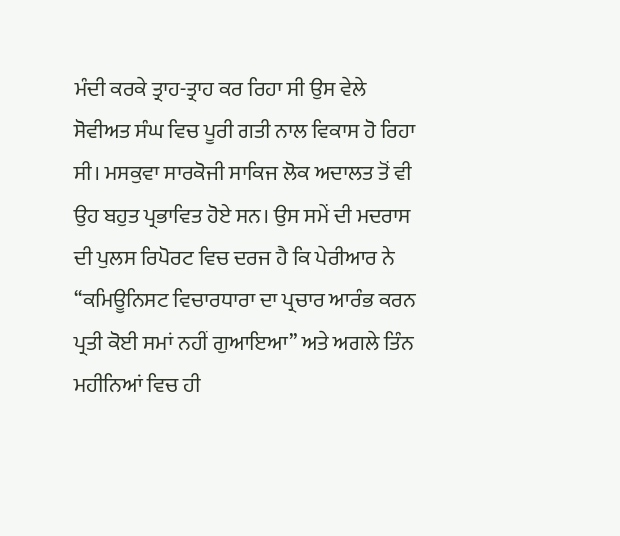ਮੰਦੀ ਕਰਕੇ ਤ੍ਰਾਹ-ਤ੍ਰਾਹ ਕਰ ਰਿਹਾ ਸੀ ਉਸ ਵੇਲੇ ਸੋਵੀਅਤ ਸੰਘ ਵਿਚ ਪੂਰੀ ਗਤੀ ਨਾਲ ਵਿਕਾਸ ਹੋ ਰਿਹਾ ਸੀ। ਮਸਕੁਵਾ ਸਾਰਕੋਜੀ ਸਾਕਿਜ ਲੋਕ ਅਦਾਲਤ ਤੋਂ ਵੀ ਉਹ ਬਹੁਤ ਪ੍ਰਭਾਵਿਤ ਹੋਏ ਸਨ। ਉਸ ਸਮੇਂ ਦੀ ਮਦਰਾਸ ਦੀ ਪੁਲਸ ਰਿਪੋਰਟ ਵਿਚ ਦਰਜ ਹੈ ਕਿ ਪੇਰੀਆਰ ਨੇ ‘‘ਕਮਿਊਨਿਸਟ ਵਿਚਾਰਧਾਰਾ ਦਾ ਪ੍ਰਚਾਰ ਆਰੰਭ ਕਰਨ ਪ੍ਰਤੀ ਕੋਈ ਸਮਾਂ ਨਹੀਂ ਗੁਆਇਆ’’ ਅਤੇ ਅਗਲੇ ਤਿੰਨ ਮਹੀਨਿਆਂ ਵਿਚ ਹੀ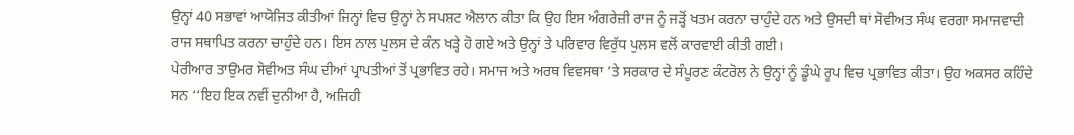ਉਨ੍ਹਾਂ 40 ਸਭਾਵਾਂ ਆਯੋਜਿਤ ਕੀਤੀਆਂ ਜਿਨ੍ਹਾਂ ਵਿਚ ਉਨ੍ਹਾਂ ਨੇ ਸਪਸ਼ਟ ਐਲਾਨ ਕੀਤਾ ਕਿ ਉਹ ਇਸ ਅੰਗਰੇਜ਼ੀ ਰਾਜ ਨੂੰ ਜੜ੍ਹੋਂ ਖਤਮ ਕਰਨਾ ਚਾਹੁੰਦੇ ਹਨ ਅਤੇ ਉਸਦੀ ਥਾਂ ਸੋਵੀਅਤ ਸੰਘ ਵਰਗਾ ਸਮਾਜਵਾਦੀ ਰਾਜ ਸਥਾਪਿਤ ਕਰਨਾ ਚਾਹੁੰਦੇ ਹਨ। ਇਸ ਨਾਲ ਪੁਲਸ ਦੇ ਕੰਨ ਖੜ੍ਹੇ ਹੋ ਗਏ ਅਤੇ ਉਨ੍ਹਾਂ ਤੇ ਪਰਿਵਾਰ ਵਿਰੁੱਧ ਪੁਲਸ ਵਲੋਂ ਕਾਰਵਾਈ ਕੀਤੀ ਗਈ।
ਪੇਰੀਆਰ ਤਾਉਮਰ ਸੋਵੀਅਤ ਸੰਘ ਦੀਆਂ ਪ੍ਰਾਪਤੀਆਂ ਤੋਂ ਪ੍ਰਭਾਵਿਤ ਰਹੇ। ਸਮਾਜ ਅਤੇ ਅਰਥ ਵਿਵਸਥਾ ’ਤੇ ਸਰਕਾਰ ਦੇ ਸੰਪੂਰਣ ਕੰਟਰੋਲ ਨੇ ਉਨ੍ਹਾਂ ਨੂੰ ਡੂੰਘੇ ਰੂਪ ਵਿਚ ਪ੍ਰਭਾਵਿਤ ਕੀਤਾ। ਉਹ ਅਕਸਰ ਕਹਿੰਦੇ ਸਨ ‘‘ਇਹ ਇਕ ਨਵੀਂ ਦੁਨੀਆ ਹੈ, ਅਜਿਹੀ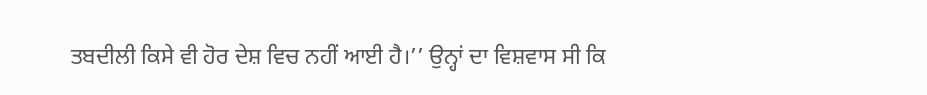ਤਬਦੀਲੀ ਕਿਸੇ ਵੀ ਹੋਰ ਦੇਸ਼ ਵਿਚ ਨਹੀਂ ਆਈ ਹੈ।’’ ਉਨ੍ਹਾਂ ਦਾ ਵਿਸ਼ਵਾਸ ਸੀ ਕਿ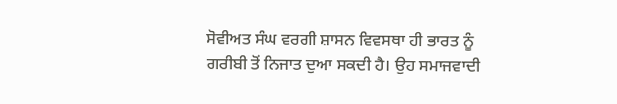ਸੋਵੀਅਤ ਸੰਘ ਵਰਗੀ ਸ਼ਾਸਨ ਵਿਵਸਥਾ ਹੀ ਭਾਰਤ ਨੂੰ ਗਰੀਬੀ ਤੋਂ ਨਿਜਾਤ ਦੁਆ ਸਕਦੀ ਹੈ। ਉਹ ਸਮਾਜਵਾਦੀ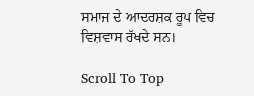ਸਮਾਜ ਦੇ ਆਦਰਸ਼ਕ ਰੂਪ ਵਿਚ ਵਿਸ਼ਵਾਸ ਰੱਖਦੇ ਸਨ।

Scroll To Top